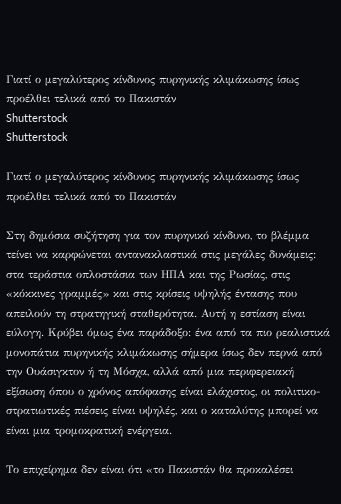Γιατί ο μεγαλύτερος κίνδυνος πυρηνικής κλιμάκωσης ίσως προέλθει τελικά από το Πακιστάν
Shutterstock
Shutterstock

Γιατί ο μεγαλύτερος κίνδυνος πυρηνικής κλιμάκωσης ίσως προέλθει τελικά από το Πακιστάν

Στη δημόσια συζήτηση για τον πυρηνικό κίνδυνο, το βλέμμα τείνει να καρφώνεται αντανακλαστικά στις μεγάλες δυνάμεις: στα τεράστια οπλοστάσια των ΗΠΑ και της Ρωσίας, στις «κόκκινες γραμμές» και στις κρίσεις υψηλής έντασης που απειλούν τη στρατηγική σταθερότητα. Αυτή η εστίαση είναι εύλογη. Κρύβει όμως ένα παράδοξο: ένα από τα πιο ρεαλιστικά μονοπάτια πυρηνικής κλιμάκωσης σήμερα ίσως δεν περνά από την Ουάσιγκτον ή τη Μόσχα, αλλά από μια περιφερειακή εξίσωση όπου ο χρόνος απόφασης είναι ελάχιστος, οι πολιτικο-στρατιωτικές πιέσεις είναι υψηλές, και ο καταλύτης μπορεί να είναι μια τρομοκρατική ενέργεια.

Το επιχείρημα δεν είναι ότι «το Πακιστάν θα προκαλέσει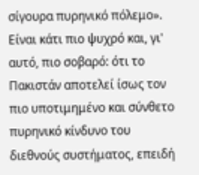σίγουρα πυρηνικό πόλεμο». Είναι κάτι πιο ψυχρό και, γι' αυτό, πιο σοβαρό: ότι το Πακιστάν αποτελεί ίσως τον πιο υποτιμημένο και σύνθετο πυρηνικό κίνδυνο του διεθνούς συστήματος, επειδή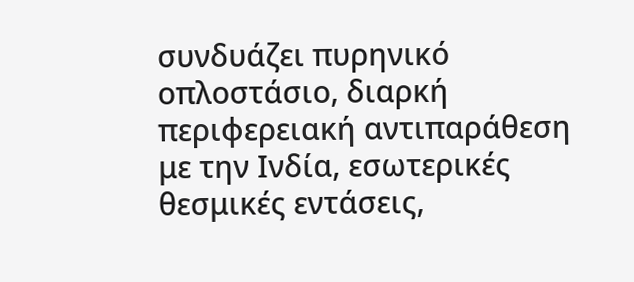συνδυάζει πυρηνικό οπλοστάσιο, διαρκή περιφερειακή αντιπαράθεση με την Ινδία, εσωτερικές θεσμικές εντάσεις,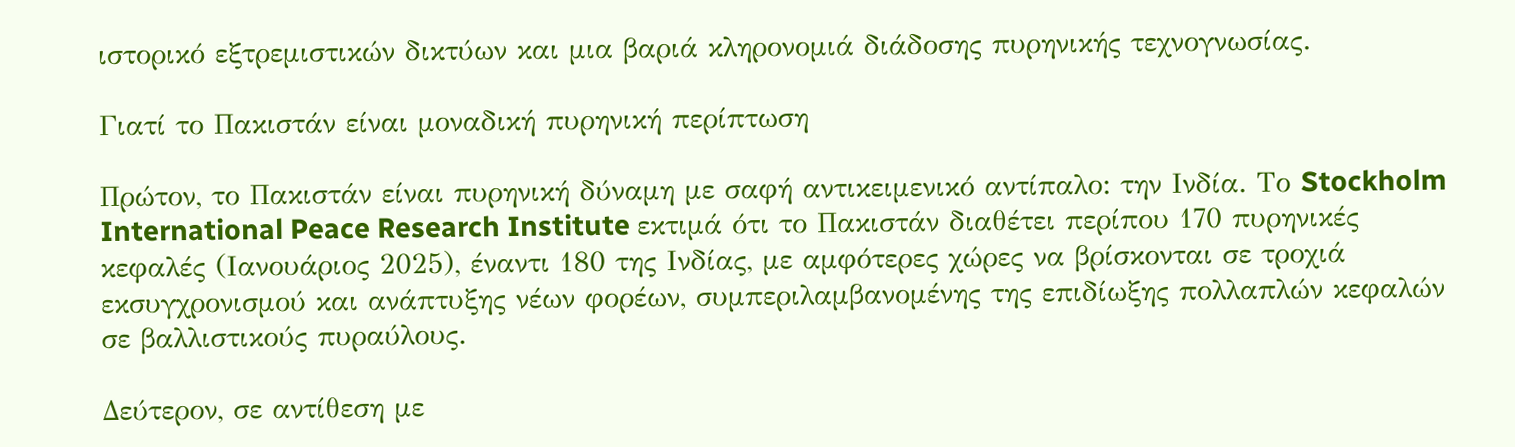ιστορικό εξτρεμιστικών δικτύων και μια βαριά κληρονομιά διάδοσης πυρηνικής τεχνογνωσίας.

Γιατί το Πακιστάν είναι μοναδική πυρηνική περίπτωση

Πρώτον, το Πακιστάν είναι πυρηνική δύναμη με σαφή αντικειμενικό αντίπαλο: την Ινδία. Το Stockholm International Peace Research Institute εκτιμά ότι το Πακιστάν διαθέτει περίπου 170 πυρηνικές κεφαλές (Ιανουάριος 2025), έναντι 180 της Ινδίας, με αμφότερες χώρες να βρίσκονται σε τροχιά εκσυγχρονισμού και ανάπτυξης νέων φορέων, συμπεριλαμβανομένης της επιδίωξης πολλαπλών κεφαλών σε βαλλιστικούς πυραύλους.

Δεύτερον, σε αντίθεση με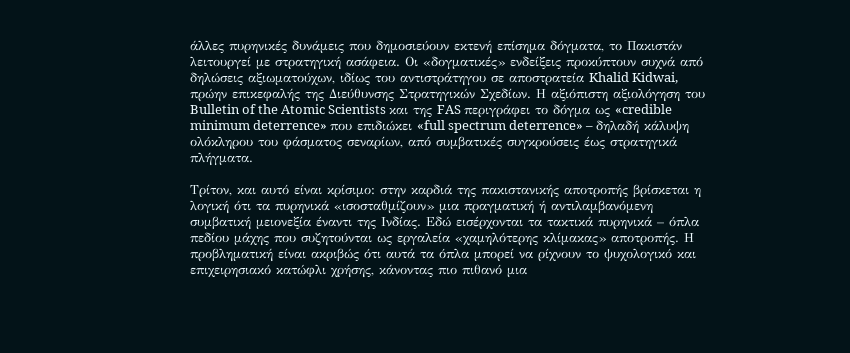άλλες πυρηνικές δυνάμεις που δημοσιεύουν εκτενή επίσημα δόγματα, το Πακιστάν λειτουργεί με στρατηγική ασάφεια. Οι «δογματικές» ενδείξεις προκύπτουν συχνά από δηλώσεις αξιωματούχων, ιδίως του αντιστράτηγου σε αποστρατεία Khalid Kidwai, πρώην επικεφαλής της Διεύθυνσης Στρατηγικών Σχεδίων. Η αξιόπιστη αξιολόγηση του Bulletin of the Atomic Scientists και της FAS περιγράφει το δόγμα ως «credible minimum deterrence» που επιδιώκει «full spectrum deterrence» – δηλαδή κάλυψη ολόκληρου του φάσματος σεναρίων, από συμβατικές συγκρούσεις έως στρατηγικά πλήγματα.

Τρίτον, και αυτό είναι κρίσιμο: στην καρδιά της πακιστανικής αποτροπής βρίσκεται η λογική ότι τα πυρηνικά «ισοσταθμίζουν» μια πραγματική ή αντιλαμβανόμενη συμβατική μειονεξία έναντι της Ινδίας. Εδώ εισέρχονται τα τακτικά πυρηνικά – όπλα πεδίου μάχης που συζητούνται ως εργαλεία «χαμηλότερης κλίμακας» αποτροπής. Η προβληματική είναι ακριβώς ότι αυτά τα όπλα μπορεί να ρίχνουν το ψυχολογικό και επιχειρησιακό κατώφλι χρήσης, κάνοντας πιο πιθανό μια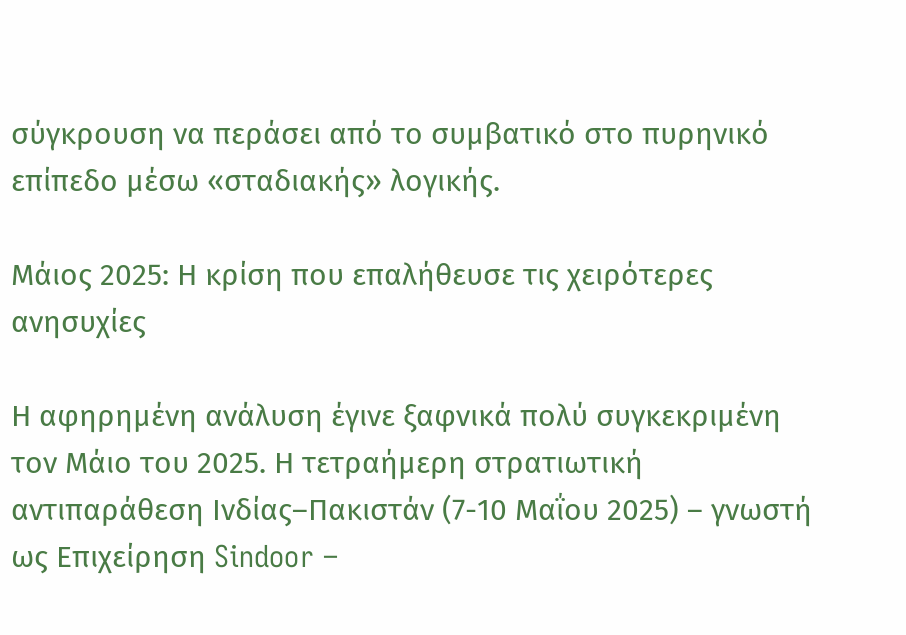σύγκρουση να περάσει από το συμβατικό στο πυρηνικό επίπεδο μέσω «σταδιακής» λογικής.

Μάιος 2025: Η κρίση που επαλήθευσε τις χειρότερες ανησυχίες

Η αφηρημένη ανάλυση έγινε ξαφνικά πολύ συγκεκριμένη τον Μάιο του 2025. Η τετραήμερη στρατιωτική αντιπαράθεση Ινδίας–Πακιστάν (7-10 Μαΐου 2025) – γνωστή ως Επιχείρηση Sindoor –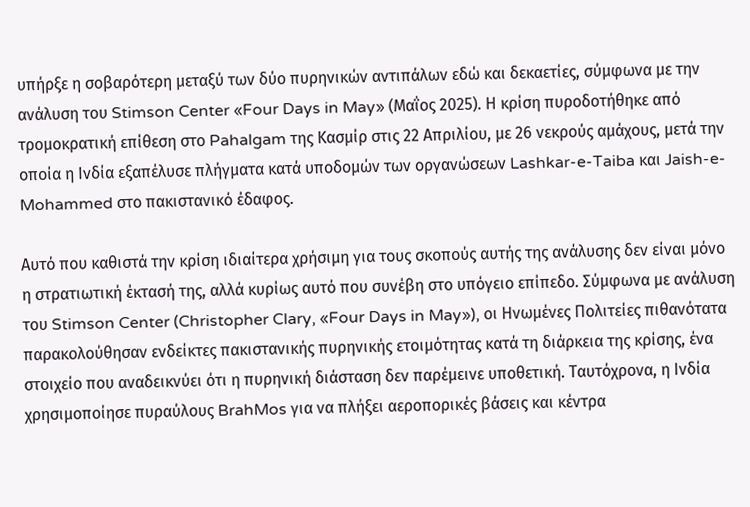υπήρξε η σοβαρότερη μεταξύ των δύο πυρηνικών αντιπάλων εδώ και δεκαετίες, σύμφωνα με την ανάλυση του Stimson Center «Four Days in May» (Μαΐος 2025). Η κρίση πυροδοτήθηκε από τρομοκρατική επίθεση στο Pahalgam της Κασμίρ στις 22 Απριλίου, με 26 νεκρούς αμάχους, μετά την οποία η Ινδία εξαπέλυσε πλήγματα κατά υποδομών των οργανώσεων Lashkar-e-Taiba και Jaish-e-Mohammed στο πακιστανικό έδαφος.

Αυτό που καθιστά την κρίση ιδιαίτερα χρήσιμη για τους σκοπούς αυτής της ανάλυσης δεν είναι μόνο η στρατιωτική έκτασή της, αλλά κυρίως αυτό που συνέβη στο υπόγειο επίπεδο. Σύμφωνα με ανάλυση του Stimson Center (Christopher Clary, «Four Days in May»), οι Ηνωμένες Πολιτείες πιθανότατα παρακολούθησαν ενδείκτες πακιστανικής πυρηνικής ετοιμότητας κατά τη διάρκεια της κρίσης, ένα στοιχείο που αναδεικνύει ότι η πυρηνική διάσταση δεν παρέμεινε υποθετική. Ταυτόχρονα, η Ινδία χρησιμοποίησε πυραύλους BrahMos για να πλήξει αεροπορικές βάσεις και κέντρα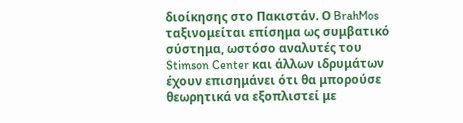διοίκησης στο Πακιστάν. Ο BrahMos ταξινομείται επίσημα ως συμβατικό σύστημα, ωστόσο αναλυτές του Stimson Center και άλλων ιδρυμάτων έχουν επισημάνει ότι θα μπορούσε θεωρητικά να εξοπλιστεί με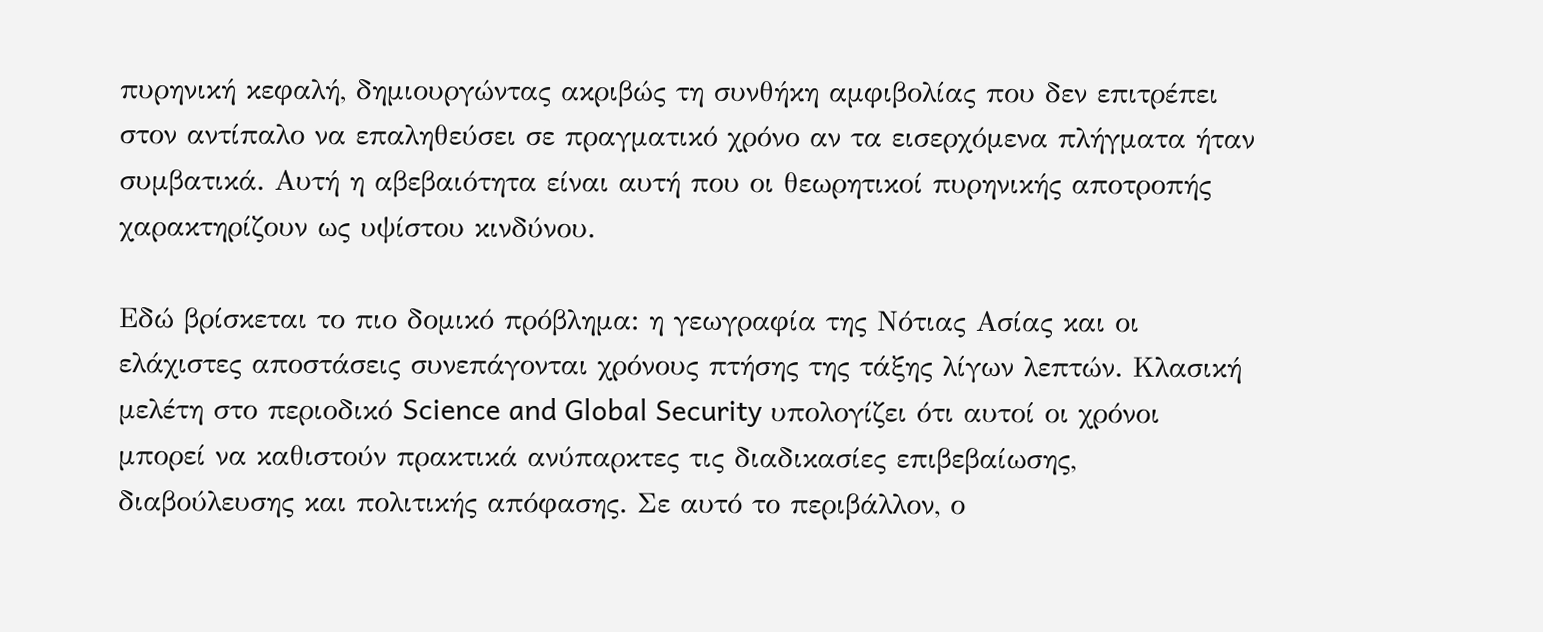πυρηνική κεφαλή, δημιουργώντας ακριβώς τη συνθήκη αμφιβολίας που δεν επιτρέπει στον αντίπαλο να επαληθεύσει σε πραγματικό χρόνο αν τα εισερχόμενα πλήγματα ήταν συμβατικά. Αυτή η αβεβαιότητα είναι αυτή που οι θεωρητικοί πυρηνικής αποτροπής χαρακτηρίζουν ως υψίστου κινδύνου.

Εδώ βρίσκεται το πιο δομικό πρόβλημα: η γεωγραφία της Νότιας Ασίας και οι ελάχιστες αποστάσεις συνεπάγονται χρόνους πτήσης της τάξης λίγων λεπτών. Κλασική μελέτη στο περιοδικό Science and Global Security υπολογίζει ότι αυτοί οι χρόνοι μπορεί να καθιστούν πρακτικά ανύπαρκτες τις διαδικασίες επιβεβαίωσης, διαβούλευσης και πολιτικής απόφασης. Σε αυτό το περιβάλλον, ο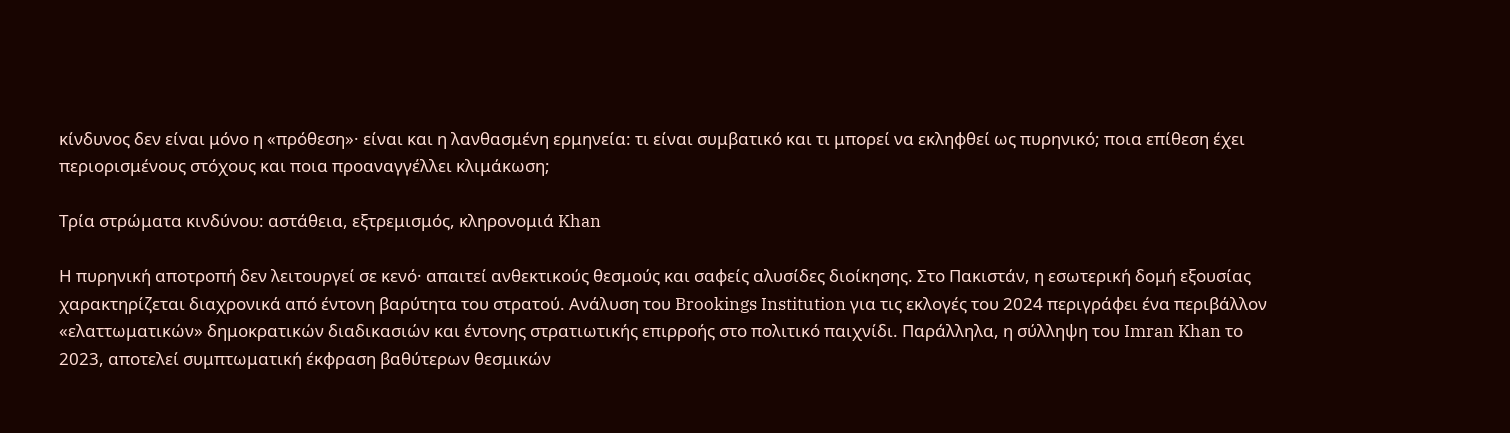κίνδυνος δεν είναι μόνο η «πρόθεση»· είναι και η λανθασμένη ερμηνεία: τι είναι συμβατικό και τι μπορεί να εκληφθεί ως πυρηνικό; ποια επίθεση έχει περιορισμένους στόχους και ποια προαναγγέλλει κλιμάκωση;

Τρία στρώματα κινδύνου: αστάθεια, εξτρεμισμός, κληρονομιά Khan

Η πυρηνική αποτροπή δεν λειτουργεί σε κενό· απαιτεί ανθεκτικούς θεσμούς και σαφείς αλυσίδες διοίκησης. Στο Πακιστάν, η εσωτερική δομή εξουσίας χαρακτηρίζεται διαχρονικά από έντονη βαρύτητα του στρατού. Ανάλυση του Brookings Institution για τις εκλογές του 2024 περιγράφει ένα περιβάλλον «ελαττωματικών» δημοκρατικών διαδικασιών και έντονης στρατιωτικής επιρροής στο πολιτικό παιχνίδι. Παράλληλα, η σύλληψη του Imran Khan το 2023, αποτελεί συμπτωματική έκφραση βαθύτερων θεσμικών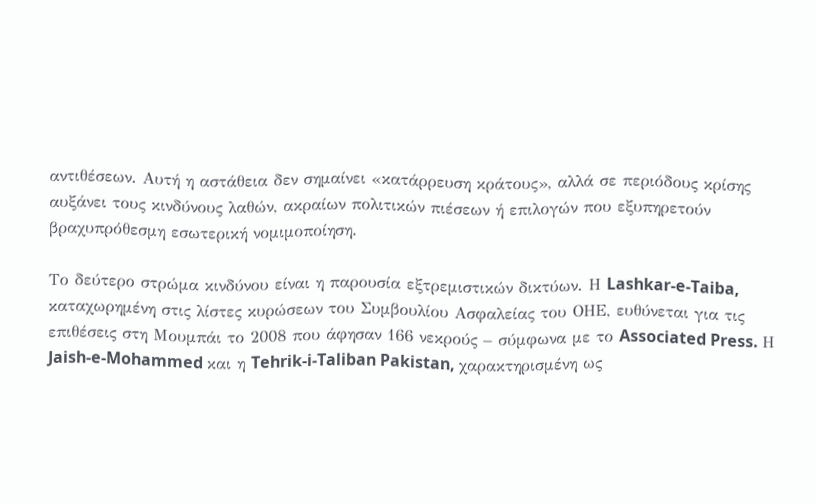αντιθέσεων. Αυτή η αστάθεια δεν σημαίνει «κατάρρευση κράτους», αλλά σε περιόδους κρίσης αυξάνει τους κινδύνους λαθών, ακραίων πολιτικών πιέσεων ή επιλογών που εξυπηρετούν βραχυπρόθεσμη εσωτερική νομιμοποίηση.

Το δεύτερο στρώμα κινδύνου είναι η παρουσία εξτρεμιστικών δικτύων. Η Lashkar-e-Taiba, καταχωρημένη στις λίστες κυρώσεων του Συμβουλίου Ασφαλείας του ΟΗΕ, ευθύνεται για τις επιθέσεις στη Μουμπάι το 2008 που άφησαν 166 νεκρούς – σύμφωνα με το Associated Press. Η Jaish-e-Mohammed και η Tehrik-i-Taliban Pakistan, χαρακτηρισμένη ως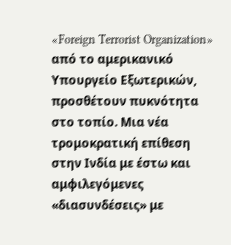«Foreign Terrorist Organization» από το αμερικανικό Υπουργείο Εξωτερικών, προσθέτουν πυκνότητα στο τοπίο. Μια νέα τρομοκρατική επίθεση στην Ινδία με έστω και αμφιλεγόμενες «διασυνδέσεις» με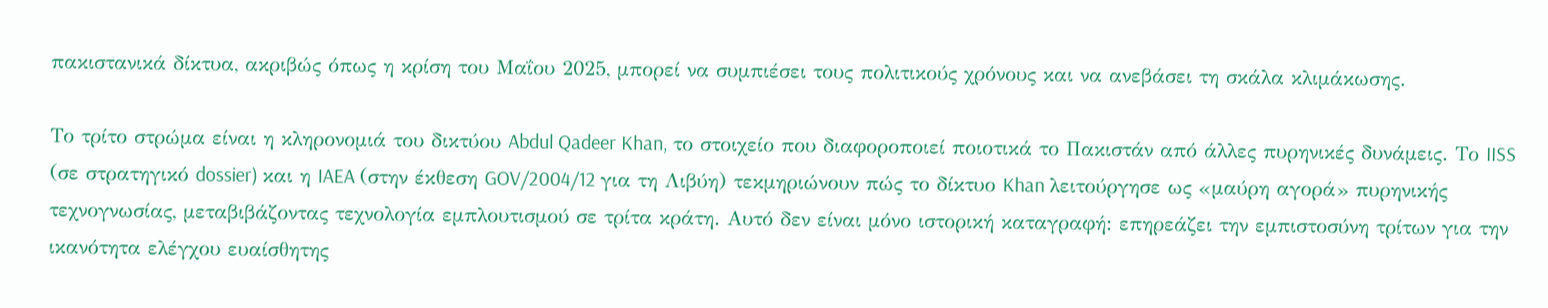πακιστανικά δίκτυα, ακριβώς όπως η κρίση του Μαΐου 2025, μπορεί να συμπιέσει τους πολιτικούς χρόνους και να ανεβάσει τη σκάλα κλιμάκωσης.

Το τρίτο στρώμα είναι η κληρονομιά του δικτύου Abdul Qadeer Khan, το στοιχείο που διαφοροποιεί ποιοτικά το Πακιστάν από άλλες πυρηνικές δυνάμεις. Το IISS (σε στρατηγικό dossier) και η IAEA (στην έκθεση GOV/2004/12 για τη Λιβύη) τεκμηριώνουν πώς το δίκτυο Khan λειτούργησε ως «μαύρη αγορά» πυρηνικής τεχνογνωσίας, μεταβιβάζοντας τεχνολογία εμπλουτισμού σε τρίτα κράτη. Αυτό δεν είναι μόνο ιστορική καταγραφή: επηρεάζει την εμπιστοσύνη τρίτων για την ικανότητα ελέγχου ευαίσθητης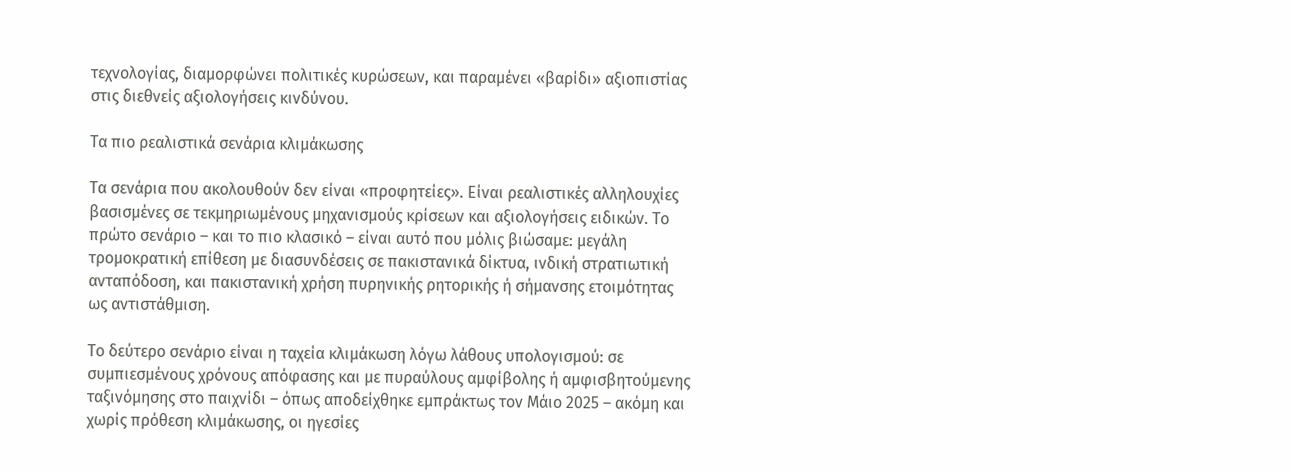τεχνολογίας, διαμορφώνει πολιτικές κυρώσεων, και παραμένει «βαρίδι» αξιοπιστίας στις διεθνείς αξιολογήσεις κινδύνου.

Τα πιο ρεαλιστικά σενάρια κλιμάκωσης

Τα σενάρια που ακολουθούν δεν είναι «προφητείες». Είναι ρεαλιστικές αλληλουχίες βασισμένες σε τεκμηριωμένους μηχανισμούς κρίσεων και αξιολογήσεις ειδικών. Το πρώτο σενάριο – και το πιο κλασικό – είναι αυτό που μόλις βιώσαμε: μεγάλη τρομοκρατική επίθεση με διασυνδέσεις σε πακιστανικά δίκτυα, ινδική στρατιωτική ανταπόδοση, και πακιστανική χρήση πυρηνικής ρητορικής ή σήμανσης ετοιμότητας ως αντιστάθμιση.

Το δεύτερο σενάριο είναι η ταχεία κλιμάκωση λόγω λάθους υπολογισμού: σε συμπιεσμένους χρόνους απόφασης και με πυραύλους αμφίβολης ή αμφισβητούμενης ταξινόμησης στο παιχνίδι – όπως αποδείχθηκε εμπράκτως τον Μάιο 2025 – ακόμη και χωρίς πρόθεση κλιμάκωσης, οι ηγεσίες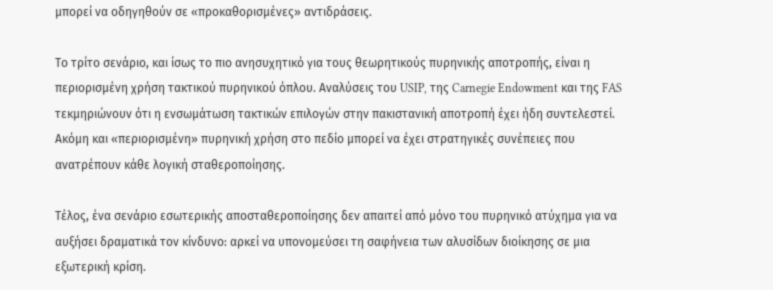μπορεί να οδηγηθούν σε «προκαθορισμένες» αντιδράσεις.

Το τρίτο σενάριο, και ίσως το πιο ανησυχητικό για τους θεωρητικούς πυρηνικής αποτροπής, είναι η περιορισμένη χρήση τακτικού πυρηνικού όπλου. Αναλύσεις του USIP, της Carnegie Endowment και της FAS τεκμηριώνουν ότι η ενσωμάτωση τακτικών επιλογών στην πακιστανική αποτροπή έχει ήδη συντελεστεί. Ακόμη και «περιορισμένη» πυρηνική χρήση στο πεδίο μπορεί να έχει στρατηγικές συνέπειες που ανατρέπουν κάθε λογική σταθεροποίησης.

Τέλος, ένα σενάριο εσωτερικής αποσταθεροποίησης δεν απαιτεί από μόνο του πυρηνικό ατύχημα για να αυξήσει δραματικά τον κίνδυνο: αρκεί να υπονομεύσει τη σαφήνεια των αλυσίδων διοίκησης σε μια εξωτερική κρίση.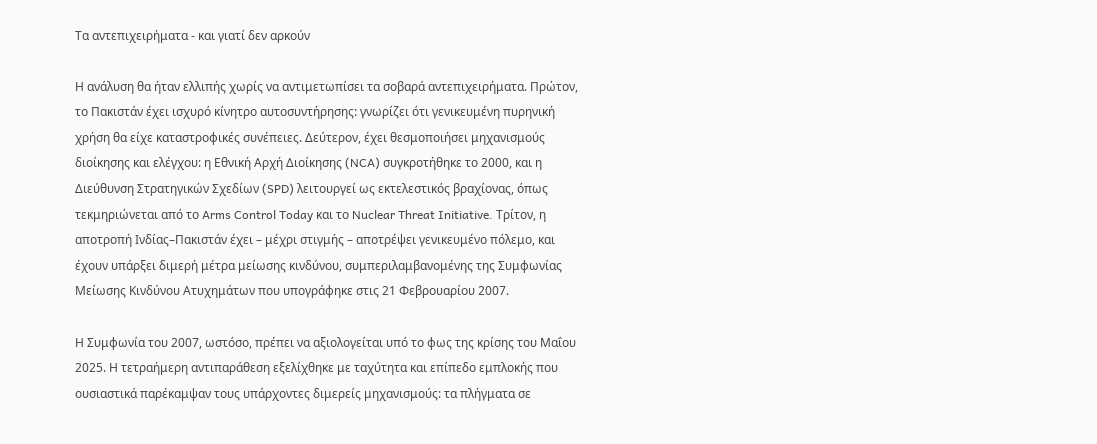Τα αντεπιχειρήματα - και γιατί δεν αρκούν

Η ανάλυση θα ήταν ελλιπής χωρίς να αντιμετωπίσει τα σοβαρά αντεπιχειρήματα. Πρώτον, το Πακιστάν έχει ισχυρό κίνητρο αυτοσυντήρησης: γνωρίζει ότι γενικευμένη πυρηνική χρήση θα είχε καταστροφικές συνέπειες. Δεύτερον, έχει θεσμοποιήσει μηχανισμούς διοίκησης και ελέγχου: η Εθνική Αρχή Διοίκησης (NCA) συγκροτήθηκε το 2000, και η Διεύθυνση Στρατηγικών Σχεδίων (SPD) λειτουργεί ως εκτελεστικός βραχίονας, όπως τεκμηριώνεται από το Arms Control Today και το Nuclear Threat Initiative. Τρίτον, η αποτροπή Ινδίας–Πακιστάν έχει – μέχρι στιγμής – αποτρέψει γενικευμένο πόλεμο, και έχουν υπάρξει διμερή μέτρα μείωσης κινδύνου, συμπεριλαμβανομένης της Συμφωνίας Μείωσης Κινδύνου Ατυχημάτων που υπογράφηκε στις 21 Φεβρουαρίου 2007.

Η Συμφωνία του 2007, ωστόσο, πρέπει να αξιολογείται υπό το φως της κρίσης του Μαΐου 2025. Η τετραήμερη αντιπαράθεση εξελίχθηκε με ταχύτητα και επίπεδο εμπλοκής που ουσιαστικά παρέκαμψαν τους υπάρχοντες διμερείς μηχανισμούς: τα πλήγματα σε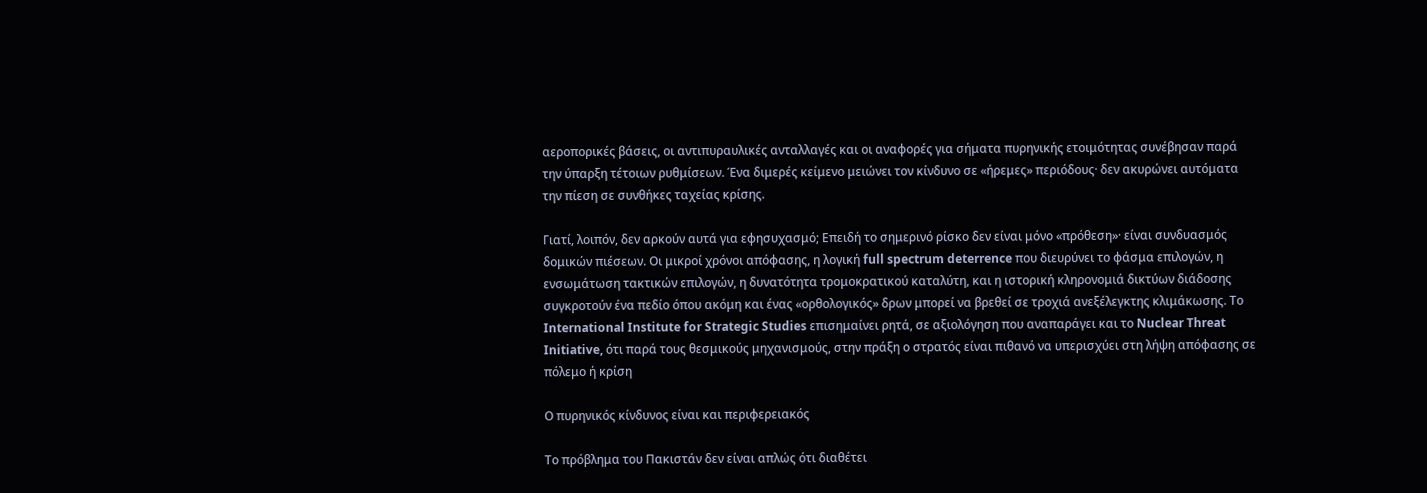αεροπορικές βάσεις, οι αντιπυραυλικές ανταλλαγές και οι αναφορές για σήματα πυρηνικής ετοιμότητας συνέβησαν παρά την ύπαρξη τέτοιων ρυθμίσεων. Ένα διμερές κείμενο μειώνει τον κίνδυνο σε «ήρεμες» περιόδους· δεν ακυρώνει αυτόματα την πίεση σε συνθήκες ταχείας κρίσης.

Γιατί, λοιπόν, δεν αρκούν αυτά για εφησυχασμό; Επειδή το σημερινό ρίσκο δεν είναι μόνο «πρόθεση»· είναι συνδυασμός δομικών πιέσεων. Οι μικροί χρόνοι απόφασης, η λογική full spectrum deterrence που διευρύνει το φάσμα επιλογών, η ενσωμάτωση τακτικών επιλογών, η δυνατότητα τρομοκρατικού καταλύτη, και η ιστορική κληρονομιά δικτύων διάδοσης συγκροτούν ένα πεδίο όπου ακόμη και ένας «ορθολογικός» δρων μπορεί να βρεθεί σε τροχιά ανεξέλεγκτης κλιμάκωσης. Το International Institute for Strategic Studies επισημαίνει ρητά, σε αξιολόγηση που αναπαράγει και το Nuclear Threat Initiative, ότι παρά τους θεσμικούς μηχανισμούς, στην πράξη ο στρατός είναι πιθανό να υπερισχύει στη λήψη απόφασης σε πόλεμο ή κρίση

Ο πυρηνικός κίνδυνος είναι και περιφερειακός

Το πρόβλημα του Πακιστάν δεν είναι απλώς ότι διαθέτει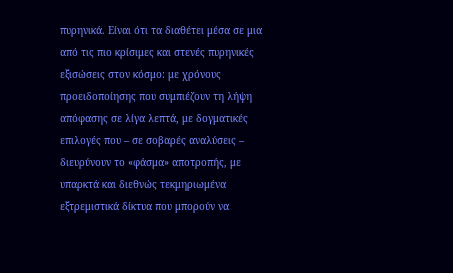πυρηνικά. Είναι ότι τα διαθέτει μέσα σε μια από τις πιο κρίσιμες και στενές πυρηνικές εξισώσεις στον κόσμο: με χρόνους προειδοποίησης που συμπιέζουν τη λήψη απόφασης σε λίγα λεπτά, με δογματικές επιλογές που – σε σοβαρές αναλύσεις – διευρύνουν το «φάσμα» αποτροπής, με υπαρκτά και διεθνώς τεκμηριωμένα εξτρεμιστικά δίκτυα που μπορούν να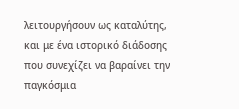λειτουργήσουν ως καταλύτης, και με ένα ιστορικό διάδοσης που συνεχίζει να βαραίνει την παγκόσμια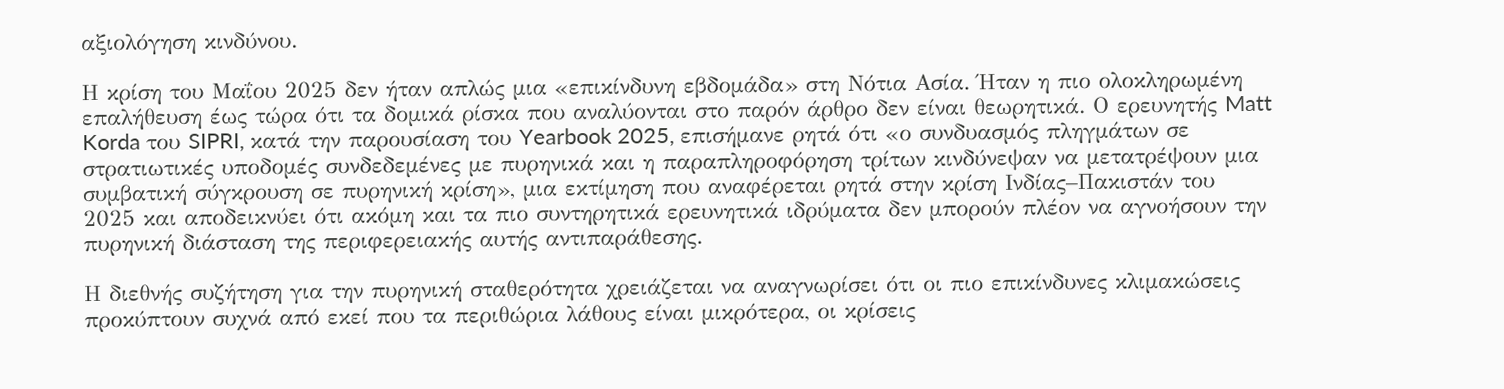αξιολόγηση κινδύνου.

Η κρίση του Μαΐου 2025 δεν ήταν απλώς μια «επικίνδυνη εβδομάδα» στη Νότια Ασία. Ήταν η πιο ολοκληρωμένη επαλήθευση έως τώρα ότι τα δομικά ρίσκα που αναλύονται στο παρόν άρθρο δεν είναι θεωρητικά. Ο ερευνητής Matt Korda του SIPRI, κατά την παρουσίαση του Yearbook 2025, επισήμανε ρητά ότι «ο συνδυασμός πληγμάτων σε στρατιωτικές υποδομές συνδεδεμένες με πυρηνικά και η παραπληροφόρηση τρίτων κινδύνεψαν να μετατρέψουν μια συμβατική σύγκρουση σε πυρηνική κρίση», μια εκτίμηση που αναφέρεται ρητά στην κρίση Ινδίας–Πακιστάν του 2025 και αποδεικνύει ότι ακόμη και τα πιο συντηρητικά ερευνητικά ιδρύματα δεν μπορούν πλέον να αγνοήσουν την πυρηνική διάσταση της περιφερειακής αυτής αντιπαράθεσης.

Η διεθνής συζήτηση για την πυρηνική σταθερότητα χρειάζεται να αναγνωρίσει ότι οι πιο επικίνδυνες κλιμακώσεις προκύπτουν συχνά από εκεί που τα περιθώρια λάθους είναι μικρότερα, οι κρίσεις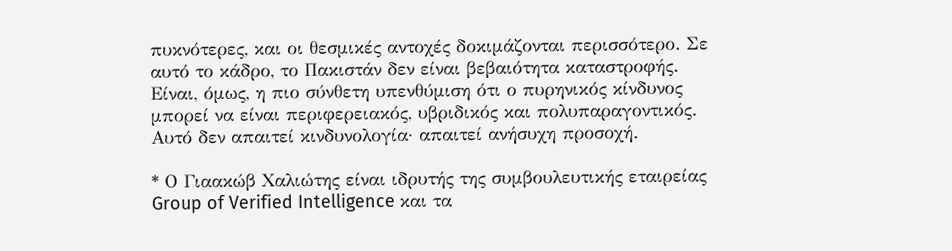πυκνότερες, και οι θεσμικές αντοχές δοκιμάζονται περισσότερο. Σε αυτό το κάδρο, το Πακιστάν δεν είναι βεβαιότητα καταστροφής. Είναι, όμως, η πιο σύνθετη υπενθύμιση ότι ο πυρηνικός κίνδυνος μπορεί να είναι περιφερειακός, υβριδικός και πολυπαραγοντικός. Αυτό δεν απαιτεί κινδυνολογία· απαιτεί ανήσυχη προσοχή.

* Ο Γιαακώβ Χαλιώτης είναι ιδρυτής της συμβουλευτικής εταιρείας Group of Verified Intelligence και τα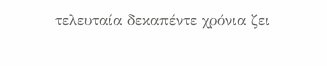τελευταία δεκαπέντε χρόνια ζει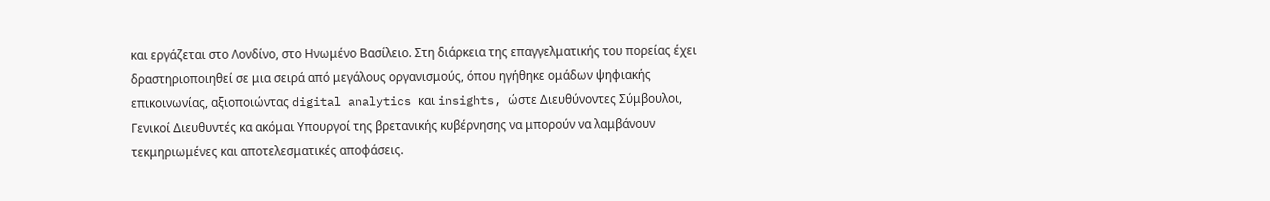και εργάζεται στο Λονδίνο, στο Ηνωμένο Βασίλειο. Στη διάρκεια της επαγγελματικής του πορείας έχει δραστηριοποιηθεί σε μια σειρά από μεγάλους οργανισμούς, όπου ηγήθηκε ομάδων ψηφιακής επικοινωνίας, αξιοποιώντας digital analytics και insights, ώστε Διευθύνοντες Σύμβουλοι, Γενικοί Διευθυντές κα ακόμαι Υπουργοί της βρετανικής κυβέρνησης να μπορούν να λαμβάνουν τεκμηριωμένες και αποτελεσματικές αποφάσεις.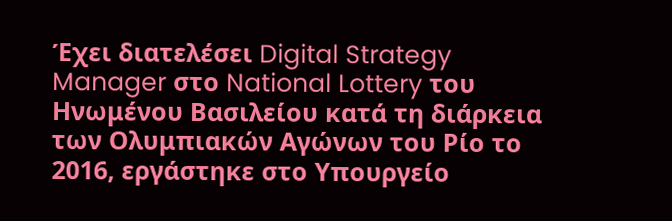Έχει διατελέσει Digital Strategy Manager στο National Lottery του Ηνωμένου Βασιλείου κατά τη διάρκεια των Ολυμπιακών Αγώνων του Ρίο το 2016, εργάστηκε στο Υπουργείο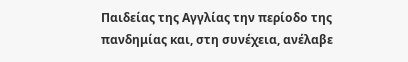Παιδείας της Αγγλίας την περίοδο της πανδημίας και, στη συνέχεια, ανέλαβε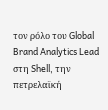τον ρόλο του Global Brand Analytics Lead στη Shell, την πετρελαϊκή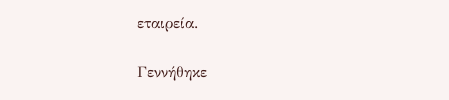εταιρεία.

Γεννήθηκε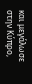και μεγάλωσε στην Κύπρο,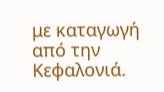με καταγωγή από την Κεφαλονιά.